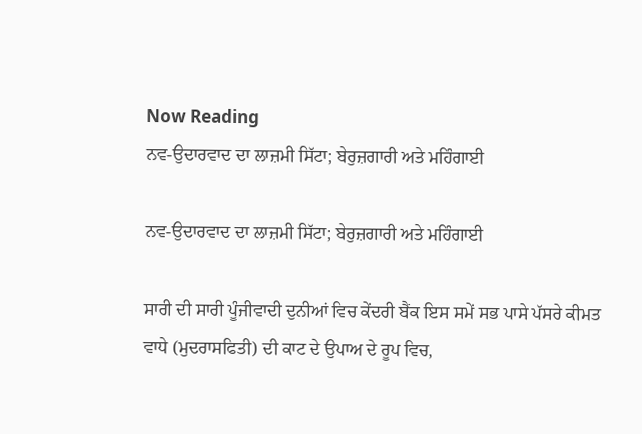Now Reading
ਨਵ-ਉਦਾਰਵਾਦ ਦਾ ਲਾਜ਼ਮੀ ਸਿੱਟਾ; ਬੇਰੁਜ਼ਗਾਰੀ ਅਤੇ ਮਹਿੰਗਾਈ

ਨਵ-ਉਦਾਰਵਾਦ ਦਾ ਲਾਜ਼ਮੀ ਸਿੱਟਾ; ਬੇਰੁਜ਼ਗਾਰੀ ਅਤੇ ਮਹਿੰਗਾਈ

ਸਾਰੀ ਦੀ ਸਾਰੀ ਪੂੰਜੀਵਾਦੀ ਦੁਨੀਆਂ ਵਿਚ ਕੇਂਦਰੀ ਬੈਂਕ ਇਸ ਸਮੇਂ ਸਭ ਪਾਸੇ ਪੱਸਰੇ ਕੀਮਤ ਵਾਧੇ (ਮੁਦਰਾਸਫਿਤੀ) ਦੀ ਕਾਟ ਦੇ ਉਪਾਅ ਦੇ ਰੂਪ ਵਿਚ,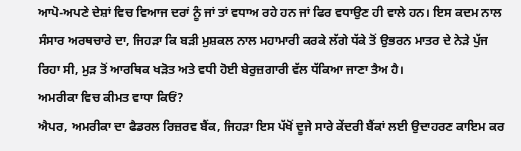ਆਪੋ-ਅਪਣੇ ਦੇਸ਼ਾਂ ਵਿਚ ਵਿਆਜ ਦਰਾਂ ਨੂੰ ਜਾਂ ਤਾਂ ਵਧਾਅ ਰਹੇ ਹਨ ਜਾਂ ਫਿਰ ਵਧਾਉਣ ਹੀ ਵਾਲੇ ਹਨ। ਇਸ ਕਦਮ ਨਾਲ ਸੰਸਾਰ ਅਰਥਚਾਰੇ ਦਾ, ਜਿਹੜਾ ਕਿ ਬੜੀ ਮੁਸ਼ਕਲ ਨਾਲ ਮਹਾਮਾਰੀ ਕਰਕੇ ਲੱਗੇ ਧੱਕੇ ਤੋਂ ਉਭਰਨ ਮਾਤਰ ਦੇ ਨੇੜੇ ਪੁੱਜ ਰਿਹਾ ਸੀ, ਮੁੜ ਤੋਂ ਆਰਥਿਕ ਖੜੋਤ ਅਤੇ ਵਧੀ ਹੋਈ ਬੇਰੁਜ਼ਗਾਰੀ ਵੱਲ ਧੱਕਿਆ ਜਾਣਾ ਤੈਅ ਹੈ।
ਅਮਰੀਕਾ ਵਿਚ ਕੀਮਤ ਵਾਧਾ ਕਿਓਂ?
ਐਪਰ, ਅਮਰੀਕਾ ਦਾ ਫੈਡਰਲ ਰਿਜ਼ਰਵ ਬੈਂਕ, ਜਿਹੜਾ ਇਸ ਪੱਖੋਂ ਦੂਜੇ ਸਾਰੇ ਕੇਂਦਰੀ ਬੈਂਕਾਂ ਲਈ ਉਦਾਹਰਣ ਕਾਇਮ ਕਰ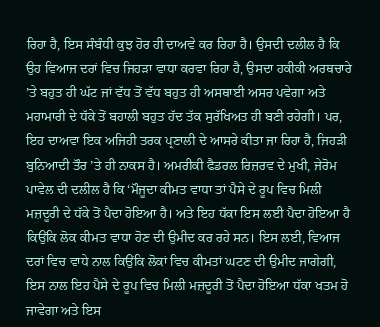ਰਿਹਾ ਹੈ, ਇਸ ਸੰਬੰਧੀ ਕੁਝ ਹੋਰ ਹੀ ਦਾਅਵੇ ਕਰ ਰਿਹਾ ਹੈ। ਉਸਦੀ ਦਲੀਲ ਹੈ ਕਿ ਉਹ ਵਿਆਜ ਦਰਾਂ ਵਿਚ ਜਿਹੜਾ ਵਾਧਾ ਕਰਵਾ ਰਿਹਾ ਹੈ, ਉਸਦਾ ਹਕੀਕੀ ਅਰਥਚਾਰੇ ’ਤੇ ਬਹੁਤ ਹੀ ਘੱਟ ਜਾਂ ਵੱਧ ਤੋਂ ਵੱਧ ਬਹੁਤ ਹੀ ਅਸਥਾਈ ਅਸਰ ਪਵੇਗਾ ਅਤੇ ਮਹਾਮਾਰੀ ਦੇ ਧੱਕੇ ਤੋਂ ਬਹਾਲੀ ਬਹੁਤ ਹੱਦ ਤੱਕ ਸੁਰੱਖਿਅਤ ਹੀ ਬਣੀ ਰਹੇਗੀ। ਪਰ, ਇਹ ਦਾਅਵਾ ਇਕ ਅਜਿਹੀ ਤਰਕ ਪ੍ਰਣਾਲੀ ਦੇ ਆਸਰੇ ਕੀਤਾ ਜਾ ਰਿਹਾ ਹੈ, ਜਿਹੜੀ ਬੁਨਿਆਦੀ ਤੌਰ ’ਤੇ ਹੀ ਨਾਕਸ ਹੈ। ਅਮਰੀਕੀ ਫੈਡਰਲ ਰਿਜ਼ਰਵ ਦੇ ਮੁਖੀ, ਜੇਰੋਮ ਪਾਵੇਲ ਦੀ ਦਲੀਲ ਹੈ ਕਿ ‘ਮੌਜੂਦਾ ਕੀਮਤ ਵਾਧਾ ਤਾਂ ਪੈਸੇ ਦੇ ਰੂਪ ਵਿਚ ਮਿਲੀ ਮਜ਼ਦੂਰੀ ਦੇ ਧੱਕੇ ਤੋਂ ਪੈਦਾ ਹੋਇਆ ਹੈ। ਅਤੇ ਇਹ ਧੱਕਾ ਇਸ ਲਈ ਪੈਦਾ ਹੋਇਆ ਹੈ ਕਿਉਂਕਿ ਲੋਕ ਕੀਮਤ ਵਾਧਾ ਹੋਣ ਦੀ ਉਮੀਦ ਕਰ ਰਹੇ ਸਨ। ਇਸ ਲਈ, ਵਿਆਜ ਦਰਾਂ ਵਿਚ ਵਾਧੇ ਨਾਲ ਕਿਉਂਕਿ ਲੋਕਾਂ ਵਿਚ ਕੀਮਤਾਂ ਘਟਣ ਦੀ ਉਮੀਦ ਜਾਗੇਗੀ, ਇਸ ਨਾਲ ਇਹ ਪੈਸੇ ਦੇ ਰੂਪ ਵਿਚ ਮਿਲੀ ਮਜ਼ਦੂਰੀ ਤੋਂ ਪੈਦਾ ਹੋਇਆ ਧੱਕਾ ਖਤਮ ਹੋ ਜਾਵੇਗਾ ਅਤੇ ਇਸ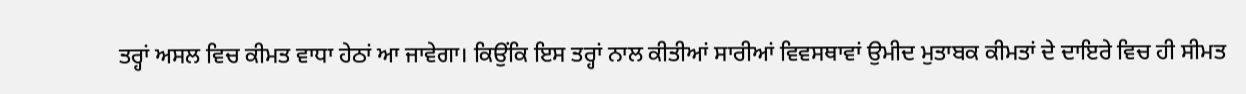ਤਰ੍ਹਾਂ ਅਸਲ ਵਿਚ ਕੀਮਤ ਵਾਧਾ ਹੇਠਾਂ ਆ ਜਾਵੇਗਾ। ਕਿਉਂਕਿ ਇਸ ਤਰ੍ਹਾਂ ਨਾਲ ਕੀਤੀਆਂ ਸਾਰੀਆਂ ਵਿਵਸਥਾਵਾਂ ਉਮੀਦ ਮੁਤਾਬਕ ਕੀਮਤਾਂ ਦੇ ਦਾਇਰੇ ਵਿਚ ਹੀ ਸੀਮਤ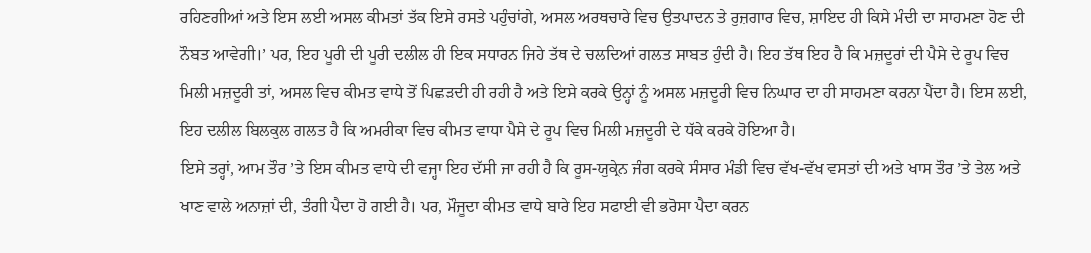ਰਹਿਣਗੀਆਂ ਅਤੇ ਇਸ ਲਈ ਅਸਲ ਕੀਮਤਾਂ ਤੱਕ ਇਸੇ ਰਸਤੇ ਪਹੁੰਚਾਂਗੇ, ਅਸਲ ਅਰਥਚਾਰੇ ਵਿਚ ਉਤਪਾਦਨ ਤੇ ਰੁਜ਼ਗਾਰ ਵਿਚ, ਸ਼ਾਇਦ ਹੀ ਕਿਸੇ ਮੰਦੀ ਦਾ ਸਾਹਮਣਾ ਹੋਣ ਦੀ ਨੌਬਤ ਆਵੇਗੀ।’ ਪਰ, ਇਹ ਪੂਰੀ ਦੀ ਪੂਰੀ ਦਲੀਲ ਹੀ ਇਕ ਸਧਾਰਨ ਜਿਹੇ ਤੱਥ ਦੇ ਚਲਦਿਆਂ ਗਲਤ ਸਾਬਤ ਹੁੰਦੀ ਹੈ। ਇਹ ਤੱਥ ਇਹ ਹੈ ਕਿ ਮਜ਼ਦੂਰਾਂ ਦੀ ਪੈਸੇ ਦੇ ਰੂਪ ਵਿਚ ਮਿਲੀ ਮਜ਼ਦੂਰੀ ਤਾਂ, ਅਸਲ ਵਿਚ ਕੀਮਤ ਵਾਧੇ ਤੋਂ ਪਿਛੜਦੀ ਹੀ ਰਹੀ ਹੈ ਅਤੇ ਇਸੇ ਕਰਕੇ ਉਨ੍ਹਾਂ ਨੂੰ ਅਸਲ ਮਜ਼ਦੂਰੀ ਵਿਚ ਨਿਘਾਰ ਦਾ ਹੀ ਸਾਹਮਣਾ ਕਰਨਾ ਪੈਂਦਾ ਹੈ। ਇਸ ਲਈ, ਇਹ ਦਲੀਲ ਬਿਲਕੁਲ ਗਲਤ ਹੈ ਕਿ ਅਮਰੀਕਾ ਵਿਚ ਕੀਮਤ ਵਾਧਾ ਪੈਸੇ ਦੇ ਰੂਪ ਵਿਚ ਮਿਲੀ ਮਜ਼ਦੂਰੀ ਦੇ ਧੱਕੇ ਕਰਕੇ ਹੋਇਆ ਹੈ।
ਇਸੇ ਤਰ੍ਹਾਂ, ਆਮ ਤੌਰ ’ਤੇ ਇਸ ਕੀਮਤ ਵਾਧੇ ਦੀ ਵਜ੍ਹਾ ਇਹ ਦੱਸੀ ਜਾ ਰਹੀ ਹੈ ਕਿ ਰੂਸ-ਯੁਕ੍ਰੇਨ ਜੰਗ ਕਰਕੇ ਸੰਸਾਰ ਮੰਡੀ ਵਿਚ ਵੱਖ-ਵੱਖ ਵਸਤਾਂ ਦੀ ਅਤੇ ਖਾਸ ਤੌਰ ’ਤੇ ਤੇਲ ਅਤੇ ਖਾਣ ਵਾਲੇ ਅਨਾਜ਼ਾਂ ਦੀ, ਤੰਗੀ ਪੈਦਾ ਹੋ ਗਈ ਹੈ। ਪਰ, ਮੌਜੂਦਾ ਕੀਮਤ ਵਾਧੇ ਬਾਰੇ ਇਹ ਸਫਾਈ ਵੀ ਭਰੋਸਾ ਪੈਦਾ ਕਰਨ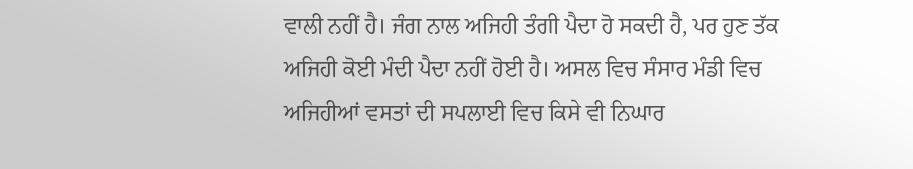ਵਾਲੀ ਨਹੀਂ ਹੈ। ਜੰਗ ਨਾਲ ਅਜਿਹੀ ਤੰਗੀ ਪੈਦਾ ਹੋ ਸਕਦੀ ਹੈ, ਪਰ ਹੁਣ ਤੱਕ ਅਜਿਹੀ ਕੋਈ ਮੰਦੀ ਪੈਦਾ ਨਹੀਂ ਹੋਈ ਹੈ। ਅਸਲ ਵਿਚ ਸੰਸਾਰ ਮੰਡੀ ਵਿਚ ਅਜਿਹੀਆਂ ਵਸਤਾਂ ਦੀ ਸਪਲਾਈ ਵਿਚ ਕਿਸੇ ਵੀ ਨਿਘਾਰ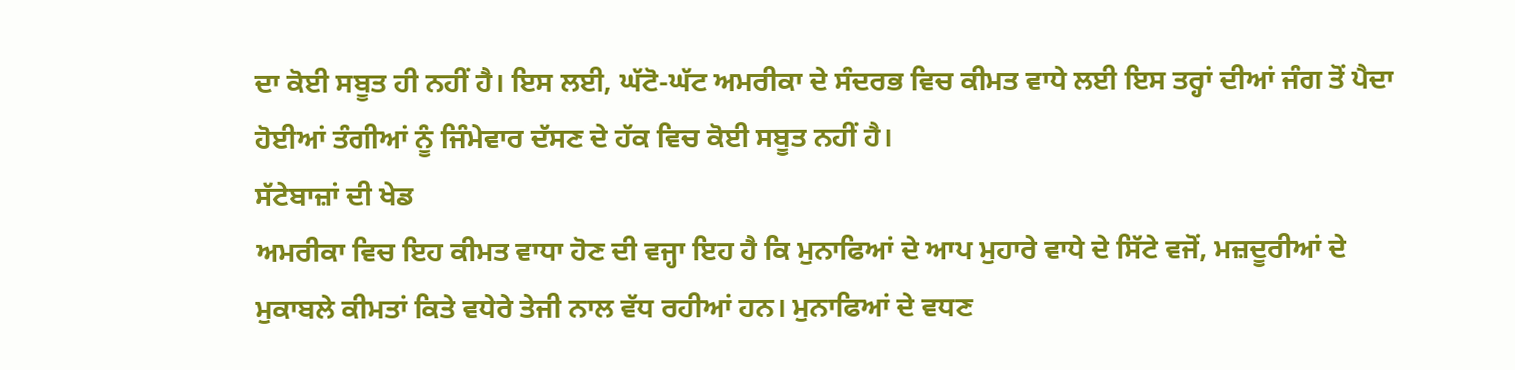ਦਾ ਕੋਈ ਸਬੂਤ ਹੀ ਨਹੀਂ ਹੈ। ਇਸ ਲਈ, ਘੱਟੋ-ਘੱਟ ਅਮਰੀਕਾ ਦੇ ਸੰਦਰਭ ਵਿਚ ਕੀਮਤ ਵਾਧੇ ਲਈ ਇਸ ਤਰ੍ਹਾਂ ਦੀਆਂ ਜੰਗ ਤੋਂ ਪੈਦਾ ਹੋਈਆਂ ਤੰਗੀਆਂ ਨੂੰ ਜਿੰਮੇਵਾਰ ਦੱਸਣ ਦੇ ਹੱਕ ਵਿਚ ਕੋਈ ਸਬੂਤ ਨਹੀਂ ਹੈ।
ਸੱਟੇਬਾਜ਼ਾਂ ਦੀ ਖੇਡ
ਅਮਰੀਕਾ ਵਿਚ ਇਹ ਕੀਮਤ ਵਾਧਾ ਹੋਣ ਦੀ ਵਜ੍ਹਾ ਇਹ ਹੈ ਕਿ ਮੁਨਾਫਿਆਂ ਦੇ ਆਪ ਮੁਹਾਰੇ ਵਾਧੇ ਦੇ ਸਿੱਟੇ ਵਜੋਂ, ਮਜ਼ਦੂਰੀਆਂ ਦੇ ਮੁਕਾਬਲੇ ਕੀਮਤਾਂ ਕਿਤੇ ਵਧੇਰੇ ਤੇਜੀ ਨਾਲ ਵੱਧ ਰਹੀਆਂ ਹਨ। ਮੁਨਾਫਿਆਂ ਦੇ ਵਧਣ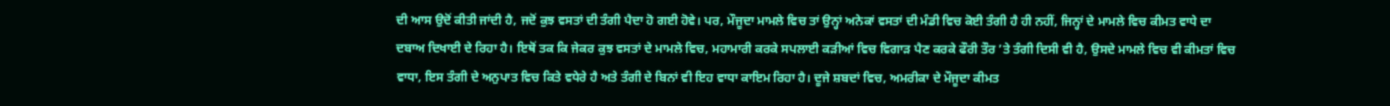ਦੀ ਆਸ ਉਦੋਂ ਕੀਤੀ ਜਾਂਦੀ ਹੈ, ਜਦੋਂ ਕੁਝ ਵਸਤਾਂ ਦੀ ਤੰਗੀ ਪੈਦਾ ਹੋ ਗਈ ਹੋਵੇ। ਪਰ, ਮੌਜੂਦਾ ਮਾਮਲੇ ਵਿਚ ਤਾਂ ਉਨ੍ਹਾਂ ਅਨੇਕਾਂ ਵਸਤਾਂ ਦੀ ਮੰਡੀ ਵਿਚ ਕੋਈ ਤੰਗੀ ਹੈ ਹੀ ਨਹੀਂ, ਜਿਨ੍ਹਾਂ ਦੇ ਮਾਮਲੇ ਵਿਚ ਕੀਮਤ ਵਾਧੇ ਦਾ ਦਬਾਅ ਦਿਖਾਈ ਦੇ ਰਿਹਾ ਹੈ। ਇਥੋਂ ਤਕ ਕਿ ਜੇਕਰ ਕੁਝ ਵਸਤਾਂ ਦੇ ਮਾਮਲੇ ਵਿਚ, ਮਹਾਮਾਰੀ ਕਰਕੇ ਸਪਲਾਈ ਕੜੀਆਂ ਵਿਚ ਵਿਗਾੜ ਪੈਣ ਕਰਕੇ ਫੌਰੀ ਤੌਰ ’ਤੇ ਤੰਗੀ ਦਿਸੀ ਵੀ ਹੈ, ਉਸਦੇ ਮਾਮਲੇ ਵਿਚ ਵੀ ਕੀਮਤਾਂ ਵਿਚ ਵਾਧਾ, ਇਸ ਤੰਗੀ ਦੇ ਅਨੁਪਾਤ ਵਿਚ ਕਿਤੇ ਵਧੇਰੇ ਹੈ ਅਤੇ ਤੰਗੀ ਦੇ ਬਿਨਾਂ ਵੀ ਇਹ ਵਾਧਾ ਕਾਇਮ ਰਿਹਾ ਹੈ। ਦੂਜੇ ਸ਼ਬਦਾਂ ਵਿਚ, ਅਮਰੀਕਾ ਦੇ ਮੌਜੂਦਾ ਕੀਮਤ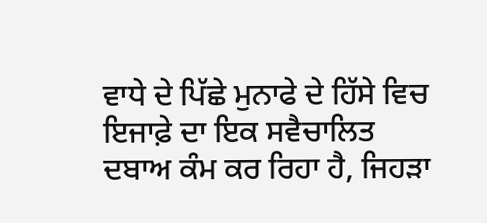ਵਾਧੇ ਦੇ ਪਿੱਛੇ ਮੁਨਾਫੇ ਦੇ ਹਿੱਸੇ ਵਿਚ ਇਜਾਫ਼ੇ ਦਾ ਇਕ ਸਵੈਚਾਲਿਤ ਦਬਾਅ ਕੰਮ ਕਰ ਰਿਹਾ ਹੈ, ਜਿਹੜਾ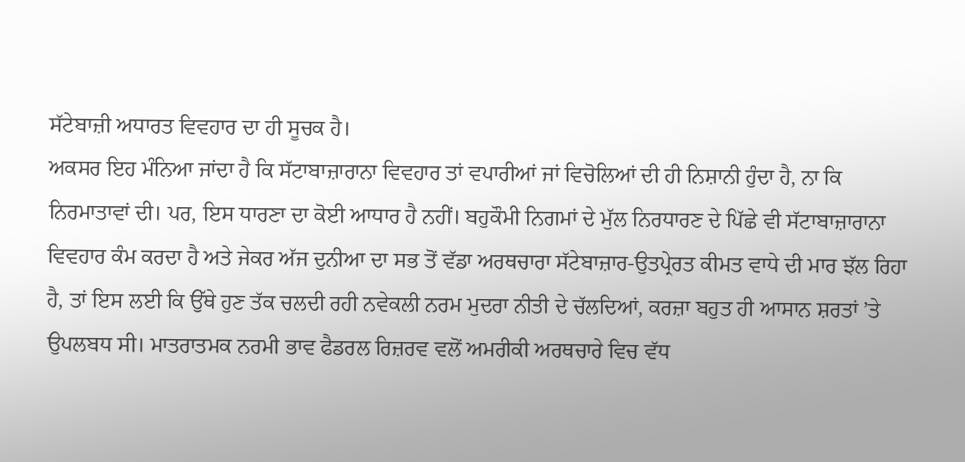ਸੱਟੇਬਾਜ਼ੀ ਅਧਾਰਤ ਵਿਵਹਾਰ ਦਾ ਹੀ ਸੂਚਕ ਹੈ।
ਅਕਸਰ ਇਹ ਮੰਨਿਆ ਜਾਂਦਾ ਹੈ ਕਿ ਸੱਟਾਬਾਜ਼ਾਰਾਨਾ ਵਿਵਹਾਰ ਤਾਂ ਵਪਾਰੀਆਂ ਜਾਂ ਵਿਚੋਲਿਆਂ ਦੀ ਹੀ ਨਿਸ਼ਾਨੀ ਹੁੰਦਾ ਹੈ, ਨਾ ਕਿ ਨਿਰਮਾਤਾਵਾਂ ਦੀ। ਪਰ, ਇਸ ਧਾਰਣਾ ਦਾ ਕੋਈ ਆਧਾਰ ਹੈ ਨਹੀਂ। ਬਹੁਕੌਮੀ ਨਿਗਮਾਂ ਦੇ ਮੁੱਲ ਨਿਰਧਾਰਣ ਦੇ ਪਿੱਛੇ ਵੀ ਸੱਟਾਬਾਜ਼ਾਰਾਨਾ ਵਿਵਹਾਰ ਕੰਮ ਕਰਦਾ ਹੈ ਅਤੇ ਜੇਕਰ ਅੱਜ ਦੁਨੀਆ ਦਾ ਸਭ ਤੋਂ ਵੱਡਾ ਅਰਥਚਾਰਾ ਸੱਟੇਬਾਜ਼ਾਰ-ਉਤਪ੍ਰੇਰਤ ਕੀਮਤ ਵਾਧੇ ਦੀ ਮਾਰ ਝੱਲ ਰਿਹਾ ਹੈ, ਤਾਂ ਇਸ ਲਈ ਕਿ ਉੱਥੇ ਹੁਣ ਤੱਕ ਚਲਦੀ ਰਹੀ ਨਵੇਕਲੀ ਨਰਮ ਮੁਦਰਾ ਨੀਤੀ ਦੇ ਚੱਲਦਿਆਂ, ਕਰਜ਼ਾ ਬਹੁਤ ਹੀ ਆਸਾਨ ਸ਼ਰਤਾਂ ’ਤੇ ਉਪਲਬਧ ਸੀ। ਮਾਤਰਾਤਮਕ ਨਰਮੀ ਭਾਵ ਫੈਡਰਲ ਰਿਜ਼ਰਵ ਵਲੋਂ ਅਮਰੀਕੀ ਅਰਥਚਾਰੇ ਵਿਚ ਵੱਧ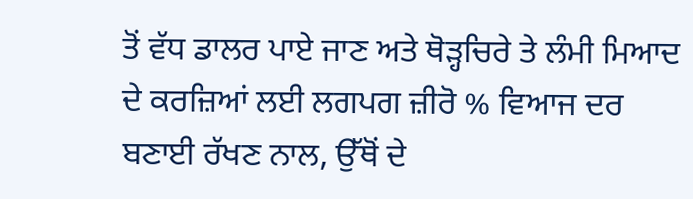ਤੋਂ ਵੱਧ ਡਾਲਰ ਪਾਏ ਜਾਣ ਅਤੇ ਥੋੜ੍ਹਚਿਰੇ ਤੇ ਲੰਮੀ ਮਿਆਦ ਦੇ ਕਰਜ਼ਿਆਂ ਲਈ ਲਗਪਗ ਜ਼ੀਰੋ % ਵਿਆਜ ਦਰ ਬਣਾਈ ਰੱਖਣ ਨਾਲ, ਉੱਥੋਂ ਦੇ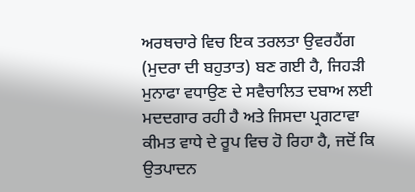ਅਰਥਚਾਰੇ ਵਿਚ ਇਕ ਤਰਲਤਾ ਉਵਰਹੈਂਗ (ਮੁਦਰਾ ਦੀ ਬਹੁਤਾਤ) ਬਣ ਗਈ ਹੈ, ਜਿਹੜੀ ਮੁਨਾਫਾ ਵਧਾਉਣ ਦੇ ਸਵੈਚਾਲਿਤ ਦਬਾਅ ਲਈ ਮਦਦਗਾਰ ਰਹੀ ਹੈ ਅਤੇ ਜਿਸਦਾ ਪ੍ਰਗਟਾਵਾ ਕੀਮਤ ਵਾਧੇ ਦੇ ਰੂਪ ਵਿਚ ਹੋ ਰਿਹਾ ਹੈ, ਜਦੋਂ ਕਿ ਉਤਪਾਦਨ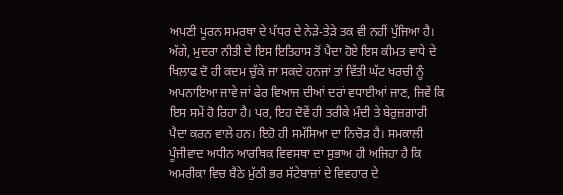ਅਪਣੀ ਪੂਰਨ ਸਮਰਥਾ ਦੇ ਪੱਧਰ ਦੇ ਨੇੜੇ-ਤੇੜੇ ਤਕ ਵੀ ਨਹੀਂ ਪੁੱਜਿਆ ਹੈ। ਅੱਗੇ, ਮੁਦਰਾ ਨੀਤੀ ਦੇ ਇਸ ਇਤਿਹਾਸ ਤੋਂ ਪੈਦਾ ਹੋਏ ਇਸ ਕੀਮਤ ਵਾਧੇ ਦੇ ਖਿਲਾਫ ਦੋ ਹੀ ਕਦਮ ਚੁੱਕੇ ਜਾ ਸਕਦੇ ਹਨਜਾਂ ਤਾਂ ਵਿੱਤੀ ਘੱਟ ਖਰਚੀ ਨੂੰ ਅਪਨਾਇਆ ਜਾਵੇ ਜਾਂ ਫੇਰ ਵਿਆਜ ਦੀਆਂ ਦਰਾਂ ਵਧਾਈਆਂ ਜਾਣ, ਜਿਵੇਂ ਕਿ ਇਸ ਸਮੇਂ ਹੋ ਰਿਹਾ ਹੈ। ਪਰ, ਇਹ ਦੋਵੇਂ ਹੀ ਤਰੀਕੇ ਮੰਦੀ ਤੇ ਬੇਰੁਜ਼ਗਾਰੀ ਪੈਦਾ ਕਰਨ ਵਾਲੇ ਹਨ। ਇਹੋ ਹੀ ਸਮੱਸਿਆ ਦਾ ਨਿਚੋੜ ਹੈ। ਸਮਕਾਲੀ ਪੂੰਜੀਵਾਦ ਅਧੀਨ ਆਰਥਿਕ ਵਿਵਸਥਾ ਦਾ ਸੁਭਾਅ ਹੀ ਅਜਿਹਾ ਹੈ ਕਿ ਅਮਰੀਕਾ ਵਿਚ ਬੈਠੇ ਮੁੱਠੀ ਭਰ ਸੱਟੇਬਾਜ਼ਾਂ ਦੇ ਵਿਵਹਾਰ ਦੇ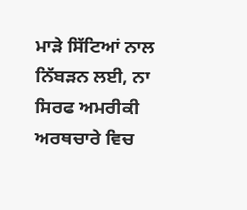ਮਾੜੇ ਸਿੱਟਿਆਂ ਨਾਲ ਨਿੱਬੜਨ ਲਈ, ਨਾ ਸਿਰਫ ਅਮਰੀਕੀ ਅਰਥਚਾਰੇ ਵਿਚ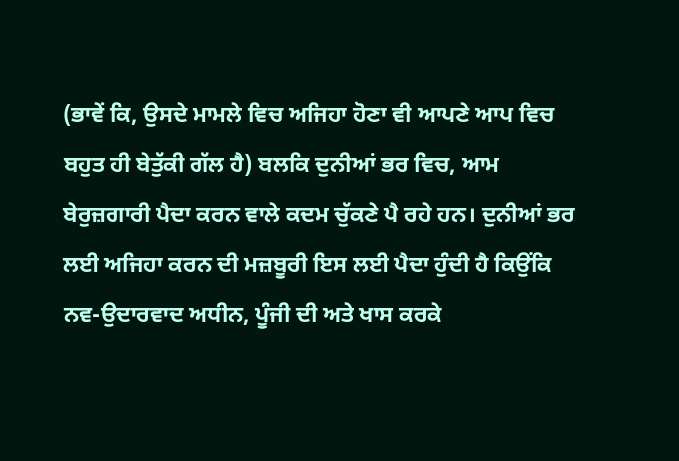(ਭਾਵੇਂ ਕਿ, ਉਸਦੇ ਮਾਮਲੇ ਵਿਚ ਅਜਿਹਾ ਹੋਣਾ ਵੀ ਆਪਣੇ ਆਪ ਵਿਚ ਬਹੁਤ ਹੀ ਬੇਤੁੱਕੀ ਗੱਲ ਹੈ) ਬਲਕਿ ਦੁਨੀਆਂ ਭਰ ਵਿਚ, ਆਮ ਬੇਰੁਜ਼ਗਾਰੀ ਪੈਦਾ ਕਰਨ ਵਾਲੇ ਕਦਮ ਚੁੱਕਣੇ ਪੈ ਰਹੇ ਹਨ। ਦੁਨੀਆਂ ਭਰ ਲਈ ਅਜਿਹਾ ਕਰਨ ਦੀ ਮਜ਼ਬੂਰੀ ਇਸ ਲਈ ਪੈਦਾ ਹੁੰਦੀ ਹੈ ਕਿਉਂਕਿ ਨਵ-ਉਦਾਰਵਾਦ ਅਧੀਨ, ਪੂੰਜੀ ਦੀ ਅਤੇ ਖਾਸ ਕਰਕੇ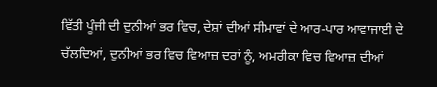ਵਿੱਤੀ ਪੂੰਜੀ ਦੀ ਦੁਨੀਆਂ ਭਰ ਵਿਚ, ਦੇਸ਼ਾਂ ਦੀਆਂ ਸੀਮਾਵਾਂ ਦੇ ਆਰ-ਪਾਰ ਆਵਾਜਾਈ ਦੇ ਚੱਲਦਿਆਂ, ਦੁਨੀਆਂ ਭਰ ਵਿਚ ਵਿਆਜ਼ ਦਰਾਂ ਨੂੰ, ਅਮਰੀਕਾ ਵਿਚ ਵਿਆਜ਼ ਦੀਆਂ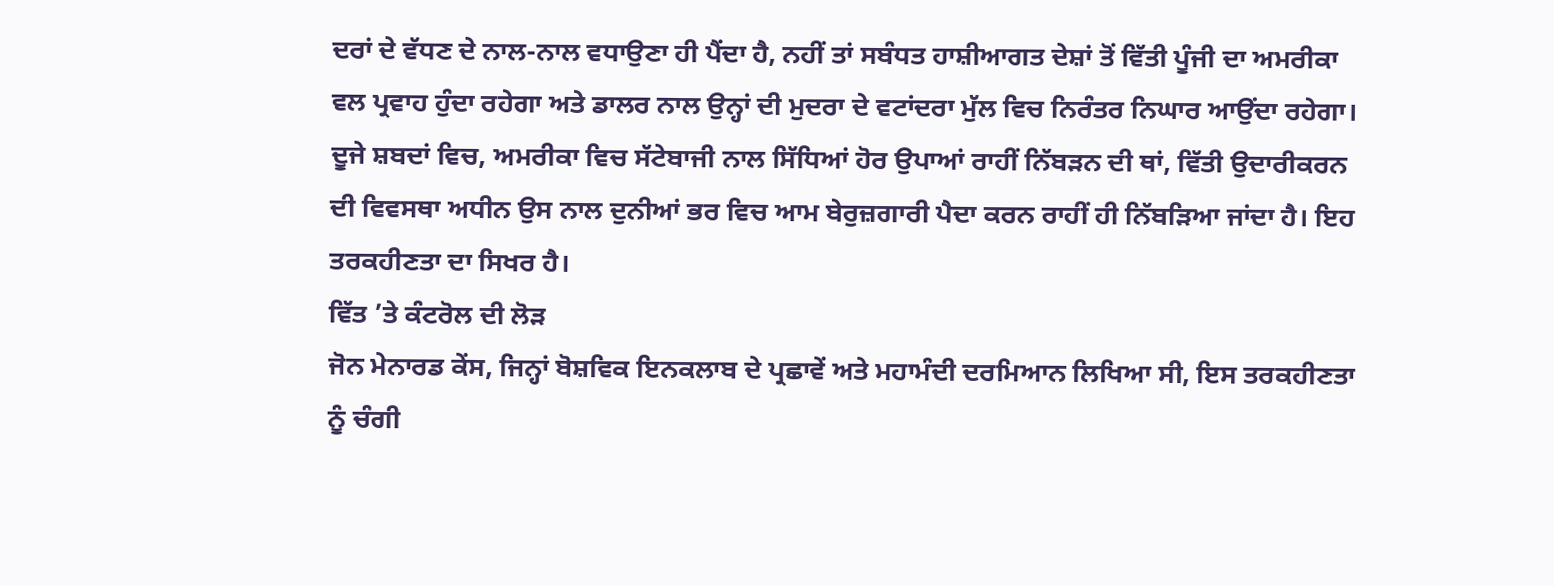ਦਰਾਂ ਦੇ ਵੱਧਣ ਦੇ ਨਾਲ-ਨਾਲ ਵਧਾਉਣਾ ਹੀ ਪੈਂਦਾ ਹੈ, ਨਹੀਂ ਤਾਂ ਸਬੰਧਤ ਹਾਸ਼ੀਆਗਤ ਦੇਸ਼ਾਂ ਤੋਂ ਵਿੱਤੀ ਪੂੰਜੀ ਦਾ ਅਮਰੀਕਾ ਵਲ ਪ੍ਰਵਾਹ ਹੁੰਦਾ ਰਹੇਗਾ ਅਤੇ ਡਾਲਰ ਨਾਲ ਉਨ੍ਹਾਂ ਦੀ ਮੁਦਰਾ ਦੇ ਵਟਾਂਦਰਾ ਮੁੱਲ ਵਿਚ ਨਿਰੰਤਰ ਨਿਘਾਰ ਆਉਂਦਾ ਰਹੇਗਾ। ਦੂਜੇ ਸ਼ਬਦਾਂ ਵਿਚ, ਅਮਰੀਕਾ ਵਿਚ ਸੱਟੇਬਾਜੀ ਨਾਲ ਸਿੱਧਿਆਂ ਹੋਰ ਉਪਾਆਂ ਰਾਹੀਂ ਨਿੱਬੜਨ ਦੀ ਥਾਂ, ਵਿੱਤੀ ਉਦਾਰੀਕਰਨ ਦੀ ਵਿਵਸਥਾ ਅਧੀਨ ਉਸ ਨਾਲ ਦੁਨੀਆਂ ਭਰ ਵਿਚ ਆਮ ਬੇਰੁਜ਼ਗਾਰੀ ਪੈਦਾ ਕਰਨ ਰਾਹੀਂ ਹੀ ਨਿੱਬੜਿਆ ਜਾਂਦਾ ਹੈ। ਇਹ ਤਰਕਹੀਣਤਾ ਦਾ ਸਿਖਰ ਹੈ।
ਵਿੱਤ ’ਤੇ ਕੰਟਰੋਲ ਦੀ ਲੋੜ
ਜੋਨ ਮੇਨਾਰਡ ਕੇਂਸ, ਜਿਨ੍ਹਾਂ ਬੋਸ਼ਵਿਕ ਇਨਕਲਾਬ ਦੇ ਪ੍ਰਛਾਵੇਂ ਅਤੇ ਮਹਾਮੰਦੀ ਦਰਮਿਆਨ ਲਿਖਿਆ ਸੀ, ਇਸ ਤਰਕਹੀਣਤਾ ਨੂੰ ਚੰਗੀ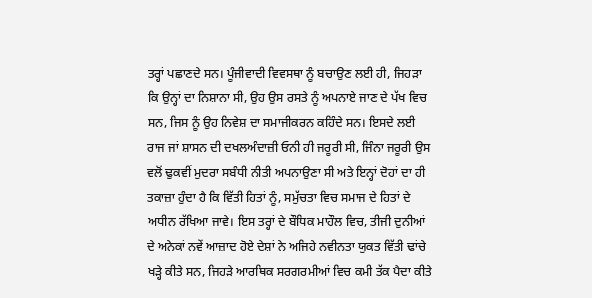ਤਰ੍ਹਾਂ ਪਛਾਣਦੇ ਸਨ। ਪੂੰਜੀਵਾਦੀ ਵਿਵਸਥਾ ਨੂੰ ਬਚਾਉਣ ਲਈ ਹੀ, ਜਿਹੜਾ ਕਿ ਉਨ੍ਹਾਂ ਦਾ ਨਿਸ਼ਾਨਾ ਸੀ, ਉਹ ਉਸ ਰਸਤੇ ਨੂੰ ਅਪਨਾਏ ਜਾਣ ਦੇ ਪੱਖ ਵਿਚ ਸਨ, ਜਿਸ ਨੂੰ ਉਹ ਨਿਵੇਸ਼ ਦਾ ਸਮਾਜੀਕਰਨ ਕਹਿੰਦੇ ਸਨ। ਇਸਦੇ ਲਈ ਰਾਜ ਜਾਂ ਸ਼ਾਸਨ ਦੀ ਦਖਲਅੰਦਾਜ਼ੀ ਓਨੀ ਹੀ ਜਰੂਰੀ ਸੀ, ਜਿੰਨਾ ਜਰੂਰੀ ਉਸ ਵਲੋਂ ਢੁਕਵੀਂ ਮੁਦਰਾ ਸਬੰਧੀ ਨੀਤੀ ਅਪਨਾਉਣਾ ਸੀ ਅਤੇ ਇਨ੍ਹਾਂ ਦੋਹਾਂ ਦਾ ਹੀ ਤਕਾਜ਼ਾ ਹੁੰਦਾ ਹੈ ਕਿ ਵਿੱਤੀ ਹਿਤਾਂ ਨੂੰ, ਸਮੁੱਚਤਾ ਵਿਚ ਸਮਾਜ ਦੇ ਹਿਤਾਂ ਦੇ ਅਧੀਨ ਰੱਖਿਆ ਜਾਵੇ। ਇਸ ਤਰ੍ਹਾਂ ਦੇ ਬੌਧਿਕ ਮਾਹੌਲ ਵਿਚ, ਤੀਜੀ ਦੁਨੀਆਂ ਦੇ ਅਨੇਕਾਂ ਨਵੇਂ ਆਜ਼ਾਦ ਹੋਏ ਦੇਸ਼ਾਂ ਨੇ ਅਜਿਹੇ ਨਵੀਨਤਾ ਯੁਕਤ ਵਿੱਤੀ ਢਾਂਚੇ ਖੜ੍ਹੇ ਕੀਤੇ ਸਨ, ਜਿਹੜੇ ਆਰਥਿਕ ਸਰਗਰਮੀਆਂ ਵਿਚ ਕਮੀ ਤੱਕ ਪੈਦਾ ਕੀਤੇ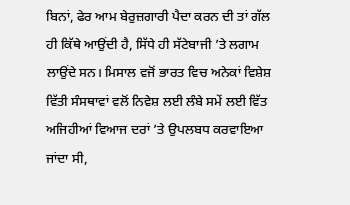ਬਿਨਾਂ, ਫੇਰ ਆਮ ਬੇਰੁਜ਼ਗਾਰੀ ਪੈਦਾ ਕਰਨ ਦੀ ਤਾਂ ਗੱਲ ਹੀ ਕਿੱਥੇ ਆਉਂਦੀ ਹੈ, ਸਿੱਧੇ ਹੀ ਸੱਟੇਬਾਜੀ ’ਤੇ ਲਗਾਮ ਲਾਉਂਦੇ ਸਨ। ਮਿਸਾਲ ਵਜੋਂ ਭਾਰਤ ਵਿਚ ਅਨੇਕਾਂ ਵਿਸ਼ੇਸ਼ ਵਿੱਤੀ ਸੰਸਥਾਵਾਂ ਵਲੋਂ ਨਿਵੇਸ਼ ਲਈ ਲੰਬੇ ਸਮੇਂ ਲਈ ਵਿੱਤ ਅਜਿਹੀਆਂ ਵਿਆਜ ਦਰਾਂ ’ਤੇ ਉਪਲਬਧ ਕਰਵਾਇਆ ਜਾਂਦਾ ਸੀ,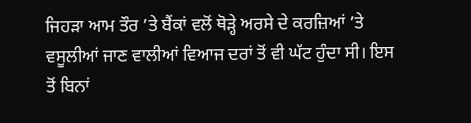ਜਿਹੜਾ ਆਮ ਤੌਰ ’ਤੇ ਬੈਂਕਾਂ ਵਲੋਂ ਥੋੜ੍ਹੇ ਅਰਸੇ ਦੇ ਕਰਜ਼ਿਆਂ ’ਤੇ ਵਸੂਲੀਆਂ ਜਾਣ ਵਾਲੀਆਂ ਵਿਆਜ ਦਰਾਂ ਤੋਂ ਵੀ ਘੱਟ ਹੁੰਦਾ ਸੀ। ਇਸ ਤੋਂ ਬਿਨਾਂ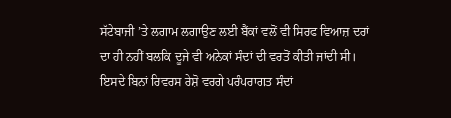ਸੱਟੇਬਾਜੀ ’ਤੇ ਲਗਾਮ ਲਗਾਉਣ ਲਈ ਬੈਂਕਾਂ ਵਲੋਂ ਵੀ ਸਿਰਫ ਵਿਆਜ਼ ਦਰਾਂ ਦਾ ਹੀ ਨਹੀਂ ਬਲਕਿ ਦੂਜੇ ਵੀ ਅਨੇਕਾਂ ਸੰਦਾਂ ਦੀ ਵਰਤੋਂ ਕੀਤੀ ਜਾਂਦੀ ਸੀ। ਇਸਦੇ ਬਿਨਾਂ ਰਿਵਰਸ ਰੇਸ਼ੋ ਵਰਗੇ ਪਰੰਪਰਾਗਤ ਸੰਦਾਂ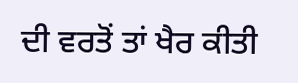ਦੀ ਵਰਤੋਂ ਤਾਂ ਖੈਰ ਕੀਤੀ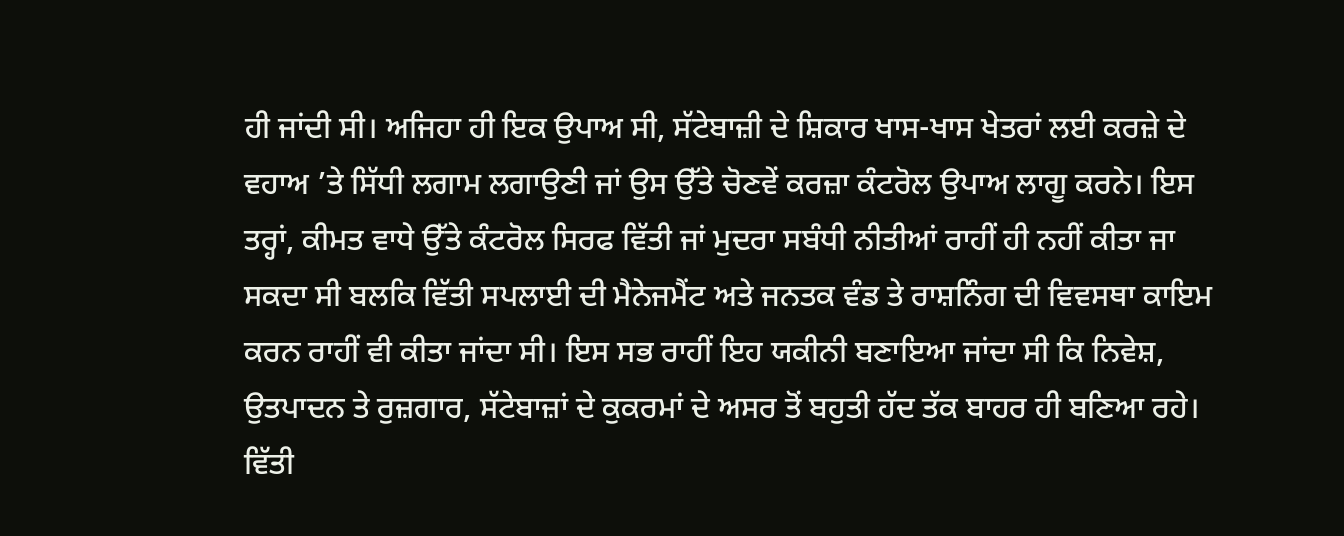ਹੀ ਜਾਂਦੀ ਸੀ। ਅਜਿਹਾ ਹੀ ਇਕ ਉਪਾਅ ਸੀ, ਸੱਟੇਬਾਜ਼ੀ ਦੇ ਸ਼ਿਕਾਰ ਖਾਸ-ਖਾਸ ਖੇਤਰਾਂ ਲਈ ਕਰਜ਼ੇ ਦੇ ਵਹਾਅ ’ਤੇ ਸਿੱਧੀ ਲਗਾਮ ਲਗਾਉਣੀ ਜਾਂ ਉਸ ਉੱਤੇ ਚੋਣਵੇਂ ਕਰਜ਼ਾ ਕੰਟਰੋਲ ਉਪਾਅ ਲਾਗੂ ਕਰਨੇ। ਇਸ ਤਰ੍ਹਾਂ, ਕੀਮਤ ਵਾਧੇ ਉੱਤੇ ਕੰਟਰੋਲ ਸਿਰਫ ਵਿੱਤੀ ਜਾਂ ਮੁਦਰਾ ਸਬੰਧੀ ਨੀਤੀਆਂ ਰਾਹੀਂ ਹੀ ਨਹੀਂ ਕੀਤਾ ਜਾ ਸਕਦਾ ਸੀ ਬਲਕਿ ਵਿੱਤੀ ਸਪਲਾਈ ਦੀ ਮੈਨੇਜਮੈਂਟ ਅਤੇ ਜਨਤਕ ਵੰਡ ਤੇ ਰਾਸ਼ਨਿੰਗ ਦੀ ਵਿਵਸਥਾ ਕਾਇਮ ਕਰਨ ਰਾਹੀਂ ਵੀ ਕੀਤਾ ਜਾਂਦਾ ਸੀ। ਇਸ ਸਭ ਰਾਹੀਂ ਇਹ ਯਕੀਨੀ ਬਣਾਇਆ ਜਾਂਦਾ ਸੀ ਕਿ ਨਿਵੇਸ਼, ਉਤਪਾਦਨ ਤੇ ਰੁਜ਼ਗਾਰ, ਸੱਟੇਬਾਜ਼ਾਂ ਦੇ ਕੁਕਰਮਾਂ ਦੇ ਅਸਰ ਤੋਂ ਬਹੁਤੀ ਹੱਦ ਤੱਕ ਬਾਹਰ ਹੀ ਬਣਿਆ ਰਹੇ।
ਵਿੱਤੀ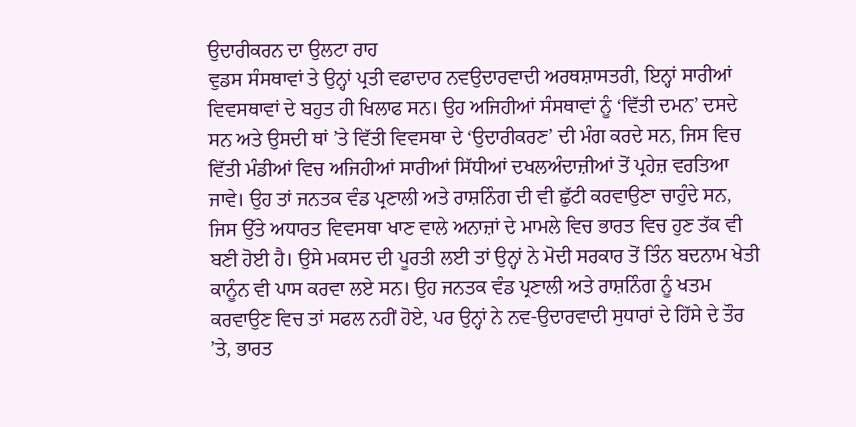ਉਦਾਰੀਕਰਨ ਦਾ ਉਲਟਾ ਰਾਹ
ਵੁਡਸ ਸੰਸਥਾਵਾਂ ਤੇ ਉਨ੍ਹਾਂ ਪ੍ਰਤੀ ਵਫਾਦਾਰ ਨਵਉਦਾਰਵਾਦੀ ਅਰਥਸ਼ਾਸਤਰੀ, ਇਨ੍ਹਾਂ ਸਾਰੀਆਂ ਵਿਵਸਥਾਵਾਂ ਦੇ ਬਹੁਤ ਹੀ ਖਿਲਾਫ ਸਨ। ਉਹ ਅਜਿਹੀਆਂ ਸੰਸਥਾਵਾਂ ਨੂੰ ‘ਵਿੱਤੀ ਦਮਨ’ ਦਸਦੇ ਸਨ ਅਤੇ ਉਸਦੀ ਥਾਂ ’ਤੇ ਵਿੱਤੀ ਵਿਵਸਥਾ ਦੇ ‘ਉਦਾਰੀਕਰਣ’ ਦੀ ਮੰਗ ਕਰਦੇ ਸਨ, ਜਿਸ ਵਿਚ ਵਿੱਤੀ ਮੰਡੀਆਂ ਵਿਚ ਅਜਿਹੀਆਂ ਸਾਰੀਆਂ ਸਿੱਧੀਆਂ ਦਖਲਅੰਦਾਜ਼ੀਆਂ ਤੋਂ ਪ੍ਰਹੇਜ਼ ਵਰਤਿਆ ਜਾਵੇ। ਉਹ ਤਾਂ ਜਨਤਕ ਵੰਡ ਪ੍ਰਣਾਲੀ ਅਤੇ ਰਾਸ਼ਨਿੰਗ ਦੀ ਵੀ ਛੁੱਟੀ ਕਰਵਾਉਣਾ ਚਾਹੁੰਦੇ ਸਨ, ਜਿਸ ਉੱਤੇ ਅਧਾਰਤ ਵਿਵਸਥਾ ਖਾਣ ਵਾਲੇ ਅਨਾਜ਼ਾਂ ਦੇ ਮਾਮਲੇ ਵਿਚ ਭਾਰਤ ਵਿਚ ਹੁਣ ਤੱਕ ਵੀ ਬਣੀ ਹੋਈ ਹੈ। ਉਸੇ ਮਕਸਦ ਦੀ ਪੂਰਤੀ ਲਈ ਤਾਂ ਉਨ੍ਹਾਂ ਨੇ ਮੋਦੀ ਸਰਕਾਰ ਤੋਂ ਤਿੰਨ ਬਦਨਾਮ ਖੇਤੀ ਕਾਨੂੰਨ ਵੀ ਪਾਸ ਕਰਵਾ ਲਏ ਸਨ। ਉਹ ਜਨਤਕ ਵੰਡ ਪ੍ਰਣਾਲੀ ਅਤੇ ਰਾਸ਼ਨਿੰਗ ਨੂੰ ਖਤਮ ਕਰਵਾਉਣ ਵਿਚ ਤਾਂ ਸਫਲ ਨਹੀਂ ਹੋਏ, ਪਰ ਉਨ੍ਹਾਂ ਨੇ ਨਵ-ਉਦਾਰਵਾਦੀ ਸੁਧਾਰਾਂ ਦੇ ਹਿੱਸੇ ਦੇ ਤੌਰ ’ਤੇ, ਭਾਰਤ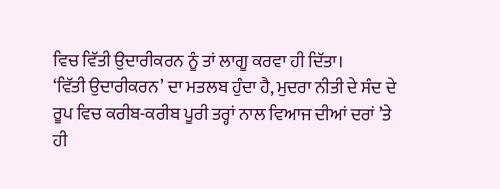ਵਿਚ ਵਿੱਤੀ ਉਦਾਰੀਕਰਨ ਨੂੰ ਤਾਂ ਲਾਗੂ ਕਰਵਾ ਹੀ ਦਿੱਤਾ।
‘ਵਿੱਤੀ ਉਦਾਰੀਕਰਨ’ ਦਾ ਮਤਲਬ ਹੁੰਦਾ ਹੈ, ਮੁਦਰਾ ਨੀਤੀ ਦੇ ਸੰਦ ਦੇ ਰੂਪ ਵਿਚ ਕਰੀਬ-ਕਰੀਬ ਪੂਰੀ ਤਰ੍ਹਾਂ ਨਾਲ ਵਿਆਜ ਦੀਆਂ ਦਰਾਂ ’ਤੇ ਹੀ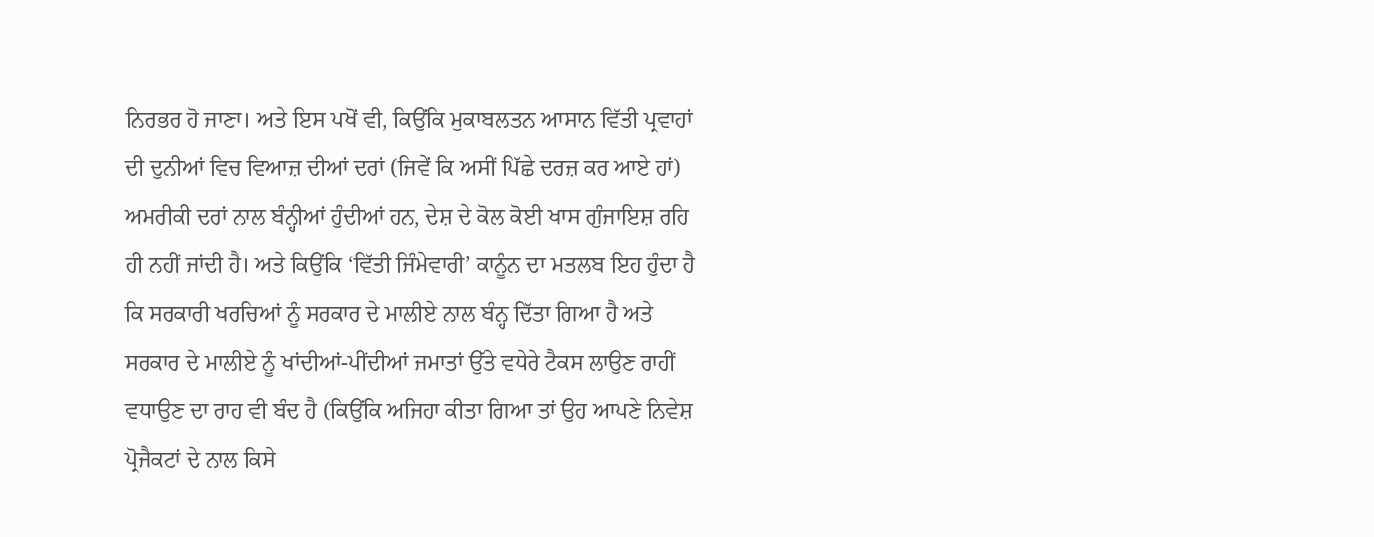ਨਿਰਭਰ ਹੋ ਜਾਣਾ। ਅਤੇ ਇਸ ਪਖੋਂ ਵੀ, ਕਿਉਂਕਿ ਮੁਕਾਬਲਤਨ ਆਸਾਨ ਵਿੱਤੀ ਪ੍ਰਵਾਹਾਂ ਦੀ ਦੁਨੀਆਂ ਵਿਚ ਵਿਆਜ਼ ਦੀਆਂ ਦਰਾਂ (ਜਿਵੇਂ ਕਿ ਅਸੀਂ ਪਿੱਛੇ ਦਰਜ਼ ਕਰ ਆਏ ਹਾਂ) ਅਮਰੀਕੀ ਦਰਾਂ ਨਾਲ ਬੰਨ੍ਹੀਆਂ ਹੁੰਦੀਆਂ ਹਨ, ਦੇਸ਼ ਦੇ ਕੋਲ ਕੋਈ ਖਾਸ ਗੁੰਜਾਇਸ਼ ਰਹਿ ਹੀ ਨਹੀਂ ਜਾਂਦੀ ਹੈ। ਅਤੇ ਕਿਉਂਕਿ ‘ਵਿੱਤੀ ਜਿੰਮੇਵਾਰੀ’ ਕਾਨੂੰਨ ਦਾ ਮਤਲਬ ਇਹ ਹੁੰਦਾ ਹੈ ਕਿ ਸਰਕਾਰੀ ਖਰਚਿਆਂ ਨੂੰ ਸਰਕਾਰ ਦੇ ਮਾਲੀਏ ਨਾਲ ਬੰਨ੍ਹ ਦਿੱਤਾ ਗਿਆ ਹੈ ਅਤੇ ਸਰਕਾਰ ਦੇ ਮਾਲੀਏ ਨੂੰ ਖਾਂਦੀਆਂ-ਪੀਂਦੀਆਂ ਜਮਾਤਾਂ ਉੱਤੇ ਵਧੇਰੇ ਟੈਕਸ ਲਾਉਣ ਰਾਹੀਂ ਵਧਾਉਣ ਦਾ ਰਾਹ ਵੀ ਬੰਦ ਹੈ (ਕਿਉਂਕਿ ਅਜਿਹਾ ਕੀਤਾ ਗਿਆ ਤਾਂ ਉਹ ਆਪਣੇ ਨਿਵੇਸ਼ ਪ੍ਰੋਜੈਕਟਾਂ ਦੇ ਨਾਲ ਕਿਸੇ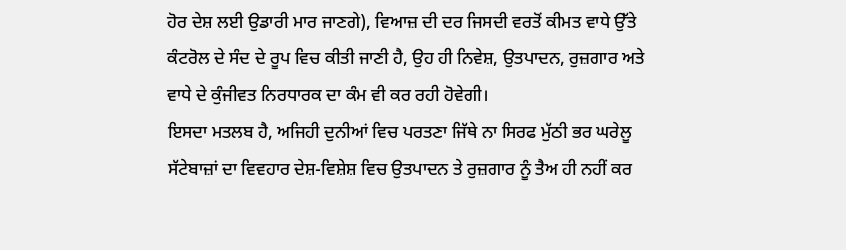ਹੋਰ ਦੇਸ਼ ਲਈ ਉਡਾਰੀ ਮਾਰ ਜਾਣਗੇ), ਵਿਆਜ਼ ਦੀ ਦਰ ਜਿਸਦੀ ਵਰਤੋਂ ਕੀਮਤ ਵਾਧੇ ਉੱਤੇ ਕੰਟਰੋਲ ਦੇ ਸੰਦ ਦੇ ਰੂਪ ਵਿਚ ਕੀਤੀ ਜਾਣੀ ਹੈ, ਉਹ ਹੀ ਨਿਵੇਸ਼, ਉਤਪਾਦਨ, ਰੁਜ਼ਗਾਰ ਅਤੇ ਵਾਧੇ ਦੇ ਕੁੰਜੀਵਤ ਨਿਰਧਾਰਕ ਦਾ ਕੰਮ ਵੀ ਕਰ ਰਹੀ ਹੋਵੇਗੀ।
ਇਸਦਾ ਮਤਲਬ ਹੈ, ਅਜਿਹੀ ਦੁਨੀਆਂ ਵਿਚ ਪਰਤਣਾ ਜਿੱਥੇ ਨਾ ਸਿਰਫ ਮੁੱਠੀ ਭਰ ਘਰੇਲੂ ਸੱਟੇਬਾਜ਼ਾਂ ਦਾ ਵਿਵਹਾਰ ਦੇਸ਼-ਵਿਸ਼ੇਸ਼ ਵਿਚ ਉਤਪਾਦਨ ਤੇ ਰੁਜ਼ਗਾਰ ਨੂੰ ਤੈਅ ਹੀ ਨਹੀਂ ਕਰ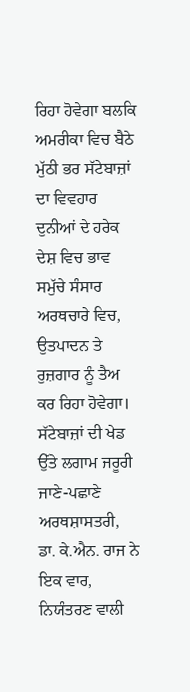ਰਿਹਾ ਹੋਵੇਗਾ ਬਲਕਿ ਅਮਰੀਕਾ ਵਿਚ ਬੈਠੇ ਮੁੱਠੀ ਭਰ ਸੱਟੇਬਾਜ਼ਾਂ ਦਾ ਵਿਵਹਾਰ ਦੁਨੀਆਂ ਦੇ ਹਰੇਕ ਦੇਸ਼ ਵਿਚ ਭਾਵ ਸਮੁੱਚੇ ਸੰਸਾਰ ਅਰਥਚਾਰੇ ਵਿਚ, ਉਤਪਾਦਨ ਤੇ ਰੁਜ਼ਗਾਰ ਨੂੰ ਤੈਅ ਕਰ ਰਿਹਾ ਹੋਵੇਗਾ।
ਸੱਟੇਬਾਜ਼ਾਂ ਦੀ ਖੇਡ ਉੱਤੇ ਲਗਾਮ ਜਰੂਰੀ
ਜਾਣੇ-ਪਛਾਣੇ ਅਰਥਸ਼ਾਸਤਰੀ, ਡਾ. ਕੇ.ਐਨ. ਰਾਜ ਨੇ ਇਕ ਵਾਰ, ਨਿਯੰਤਰਣ ਵਾਲੀ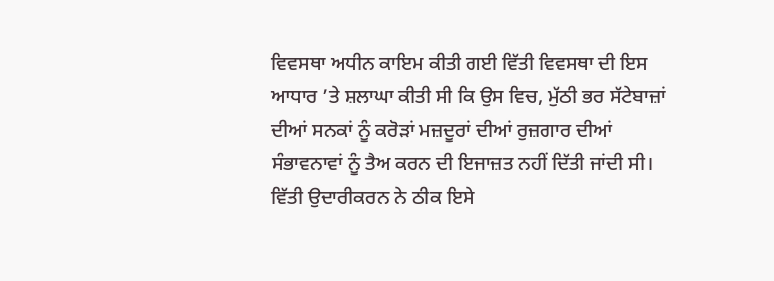ਵਿਵਸਥਾ ਅਧੀਨ ਕਾਇਮ ਕੀਤੀ ਗਈ ਵਿੱਤੀ ਵਿਵਸਥਾ ਦੀ ਇਸ ਆਧਾਰ ’ਤੇ ਸ਼ਲਾਘਾ ਕੀਤੀ ਸੀ ਕਿ ਉਸ ਵਿਚ, ਮੁੱਠੀ ਭਰ ਸੱਟੇਬਾਜ਼ਾਂ ਦੀਆਂ ਸਨਕਾਂ ਨੂੰ ਕਰੋੜਾਂ ਮਜ਼ਦੂਰਾਂ ਦੀਆਂ ਰੁਜ਼ਗਾਰ ਦੀਆਂ ਸੰਭਾਵਨਾਵਾਂ ਨੂੰ ਤੈਅ ਕਰਨ ਦੀ ਇਜਾਜ਼ਤ ਨਹੀਂ ਦਿੱਤੀ ਜਾਂਦੀ ਸੀ। ਵਿੱਤੀ ਉਦਾਰੀਕਰਨ ਨੇ ਠੀਕ ਇਸੇ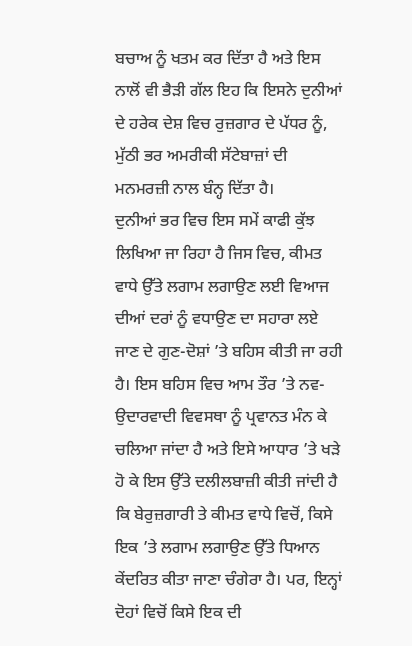ਬਚਾਅ ਨੂੰ ਖਤਮ ਕਰ ਦਿੱਤਾ ਹੈ ਅਤੇ ਇਸ ਨਾਲੋਂ ਵੀ ਭੈੜੀ ਗੱਲ ਇਹ ਕਿ ਇਸਨੇ ਦੁਨੀਆਂ ਦੇ ਹਰੇਕ ਦੇਸ਼ ਵਿਚ ਰੁਜ਼ਗਾਰ ਦੇ ਪੱਧਰ ਨੂੰ, ਮੁੱਠੀ ਭਰ ਅਮਰੀਕੀ ਸੱਟੇਬਾਜ਼ਾਂ ਦੀ ਮਨਮਰਜ਼ੀ ਨਾਲ ਬੰਨ੍ਹ ਦਿੱਤਾ ਹੈ।
ਦੁਨੀਆਂ ਭਰ ਵਿਚ ਇਸ ਸਮੇਂ ਕਾਫੀ ਕੁੱਝ ਲਿਖਿਆ ਜਾ ਰਿਹਾ ਹੈ ਜਿਸ ਵਿਚ, ਕੀਮਤ ਵਾਧੇ ਉੱਤੇ ਲਗਾਮ ਲਗਾਉਣ ਲਈ ਵਿਆਜ ਦੀਆਂ ਦਰਾਂ ਨੂੰ ਵਧਾਉਣ ਦਾ ਸਹਾਰਾ ਲਏ ਜਾਣ ਦੇ ਗੁਣ-ਦੋਸ਼ਾਂ ’ਤੇ ਬਹਿਸ ਕੀਤੀ ਜਾ ਰਹੀ ਹੈ। ਇਸ ਬਹਿਸ ਵਿਚ ਆਮ ਤੌਰ ’ਤੇ ਨਵ-ਉਦਾਰਵਾਦੀ ਵਿਵਸਥਾ ਨੂੰ ਪ੍ਰਵਾਨਤ ਮੰਨ ਕੇ ਚਲਿਆ ਜਾਂਦਾ ਹੈ ਅਤੇ ਇਸੇ ਆਧਾਰ ’ਤੇ ਖੜੇ ਹੋ ਕੇ ਇਸ ਉੱਤੇ ਦਲੀਲਬਾਜ਼ੀ ਕੀਤੀ ਜਾਂਦੀ ਹੈ ਕਿ ਬੇਰੁਜ਼ਗਾਰੀ ਤੇ ਕੀਮਤ ਵਾਧੇ ਵਿਚੋਂ, ਕਿਸੇ ਇਕ ’ਤੇ ਲਗਾਮ ਲਗਾਉਣ ਉੱਤੇ ਧਿਆਨ ਕੇਂਦਰਿਤ ਕੀਤਾ ਜਾਣਾ ਚੰਗੇਰਾ ਹੈ। ਪਰ, ਇਨ੍ਹਾਂ ਦੋਹਾਂ ਵਿਚੋਂ ਕਿਸੇ ਇਕ ਦੀ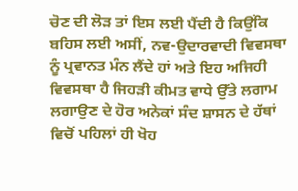ਚੋਣ ਦੀ ਲੋੜ ਤਾਂ ਇਸ ਲਈ ਪੈਂਦੀ ਹੈ ਕਿਉਂਕਿ ਬਹਿਸ ਲਈ ਅਸੀਂ, ਨਵ-ਉਦਾਰਵਾਦੀ ਵਿਵਸਥਾ ਨੂੰ ਪ੍ਰਵਾਨਤ ਮੰਨ ਲੈਂਦੇ ਹਾਂ ਅਤੇ ਇਹ ਅਜਿਹੀ ਵਿਵਸਥਾ ਹੈ ਜਿਹੜੀ ਕੀਮਤ ਵਾਧੇ ਉੱਤੇ ਲਗਾਮ ਲਗਾਉਣ ਦੇ ਹੋਰ ਅਨੇਕਾਂ ਸੰਦ ਸ਼ਾਸਨ ਦੇ ਹੱਥਾਂ ਵਿਚੋਂ ਪਹਿਲਾਂ ਹੀ ਖੋਹ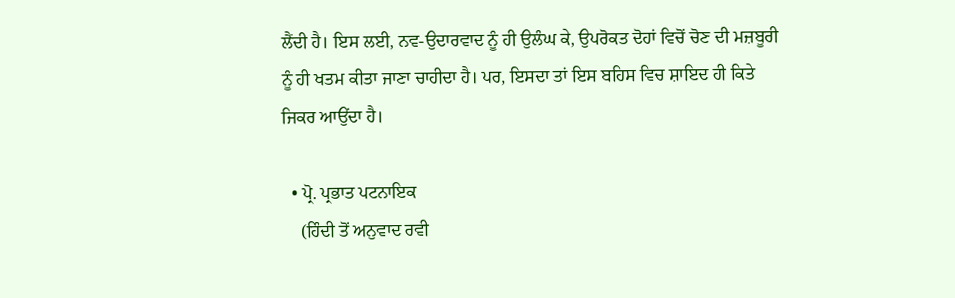ਲੈਂਦੀ ਹੈ। ਇਸ ਲਈ, ਨਵ-ਉਦਾਰਵਾਦ ਨੂੰ ਹੀ ਉਲੰਘ ਕੇ, ਉਪਰੋਕਤ ਦੋਹਾਂ ਵਿਚੋਂ ਚੋਣ ਦੀ ਮਜ਼ਬੂਰੀ ਨੂੰ ਹੀ ਖਤਮ ਕੀਤਾ ਜਾਣਾ ਚਾਹੀਦਾ ਹੈ। ਪਰ, ਇਸਦਾ ਤਾਂ ਇਸ ਬਹਿਸ ਵਿਚ ਸ਼ਾਇਦ ਹੀ ਕਿਤੇ ਜਿਕਰ ਆਉਂਦਾ ਹੈ।

  • ਪ੍ਰੋ. ਪ੍ਰਭਾਤ ਪਟਨਾਇਕ
    (ਹਿੰਦੀ ਤੋਂ ਅਨੁਵਾਦ ਰਵੀ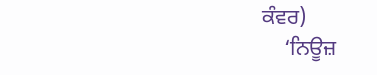ਕੰਵਰ)
    ‘ਨਿਊਜ਼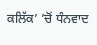ਕਲਿੱਕ’ ’ਚੋਂ ਧੰਨਵਾਦ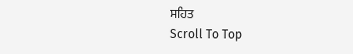ਸਹਿਤ
Scroll To Top